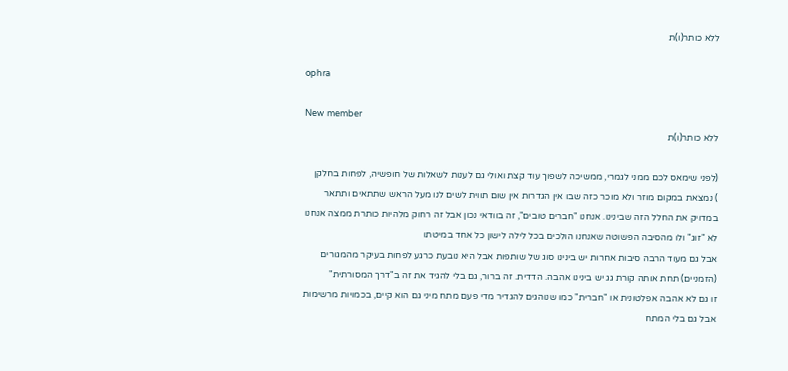ללא כותר(ו)ת

ophra

New member
ללא כותר(ו)ת

(לפני שימאס לכם ממני לגמרי, ממשיכה לשפוך עוד קצת ואולי גם לענות לשאלות של חופשיה, לפחות בחלקן
) נמצאת במקום מוזר ולא מוכר כזה שבו אין הגדרות אין שום תווית לשים לנו מעל הראש שתתאים ותתאר במדויק את החלל הזה שבינינו. אנחנו "חברים טובים", זה בוודאי נכון אבל זה רחוק מלהיות כותרת ממצה אנחנו לא "זוג" ולו מהסיבה הפשוטה שאנחנו הולכים בכל לילה לישון כל אחד במיטתו
אבל גם מעוד הרבה סיבות אחרות יש בינינו סוג של שותפות אבל היא נובעת כרגע לפחות בעיקר מהמגורים (הזמניים) תחת אותה קורת גג יש בינינו אהבה. הדדית. זה ברור, גם בלי להגיד את זה ב"דרך המסורתית"
זו גם לא אהבה אפלטונית או "חברית" כמו שנוהגים להגדיר מדי פעם מתח מיני גם הוא קיים, בכמויות מרשימות
אבל גם בלי המתח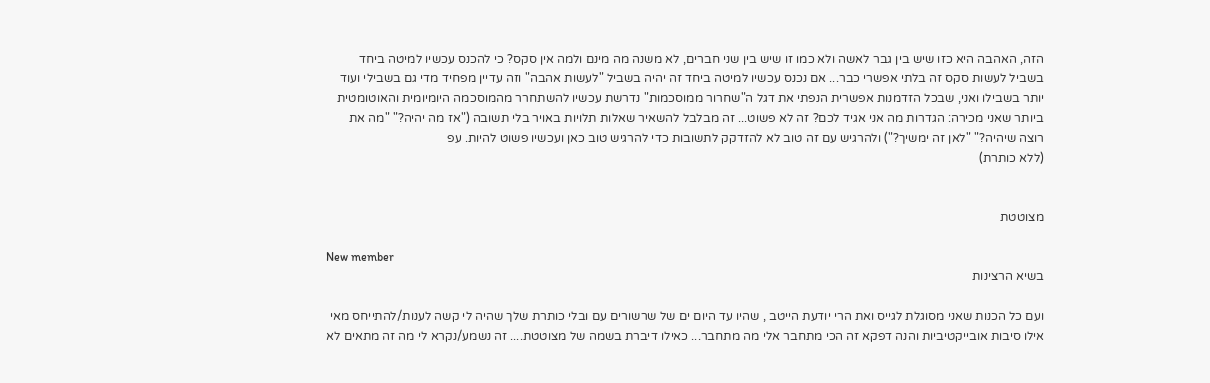הזה, האהבה היא כזו שיש בין גבר לאשה ולא כמו זו שיש בין שני חברים, לא משנה מה מינם ולמה אין סקס? כי להכנס עכשיו למיטה ביחד בשביל לעשות סקס זה בלתי אפשרי כבר... אם נכנס עכשיו למיטה ביחד זה יהיה בשביל "לעשות אהבה" וזה עדיין מפחיד מדי גם בשבילי ועוד יותר בשבילו ואני, שבכל הזדמנות אפשרית הנפתי את דגל ה"שחרור ממוסכמות" נדרשת עכשיו להשתחרר מהמוסכמה היומיומית והאוטומטית ביותר שאני מכירה: הגדרות מה אני אגיד לכם? זה לא פשוט... זה מבלבל להשאיר שאלות תלויות באויר בלי תשובה ("אז מה יהיה?" "מה את רוצה שיהיה?" "לאן זה ימשיך?") ולהרגיש עם זה טוב לא להזדקק לתשובות כדי להרגיש טוב כאן ועכשיו פשוט להיות. עפ
(ללא כותרת)


מצוטטת

New member
בשיא הרצינות

ועם כל הכנות שאני מסוגלת לגייס ואת הרי יודעת הייטב , שהיו עד היום ים של שרשורים עם ובלי כותרת שלך שהיה לי קשה לענות/להתייחס מאי אילו סיבות אובייקטיביות והנה דפקא זה הכי מתחבר אלי מה מתחבר... כאילו דיברת בשמה של מצוטטת.... זה נשמע/נקרא לי מה זה מתאים לא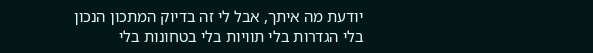יודעת מה איתך, אבל לי זה בדיוק המתכון הנכון
בלי הגדרות בלי תוויות בלי בטחונות בלי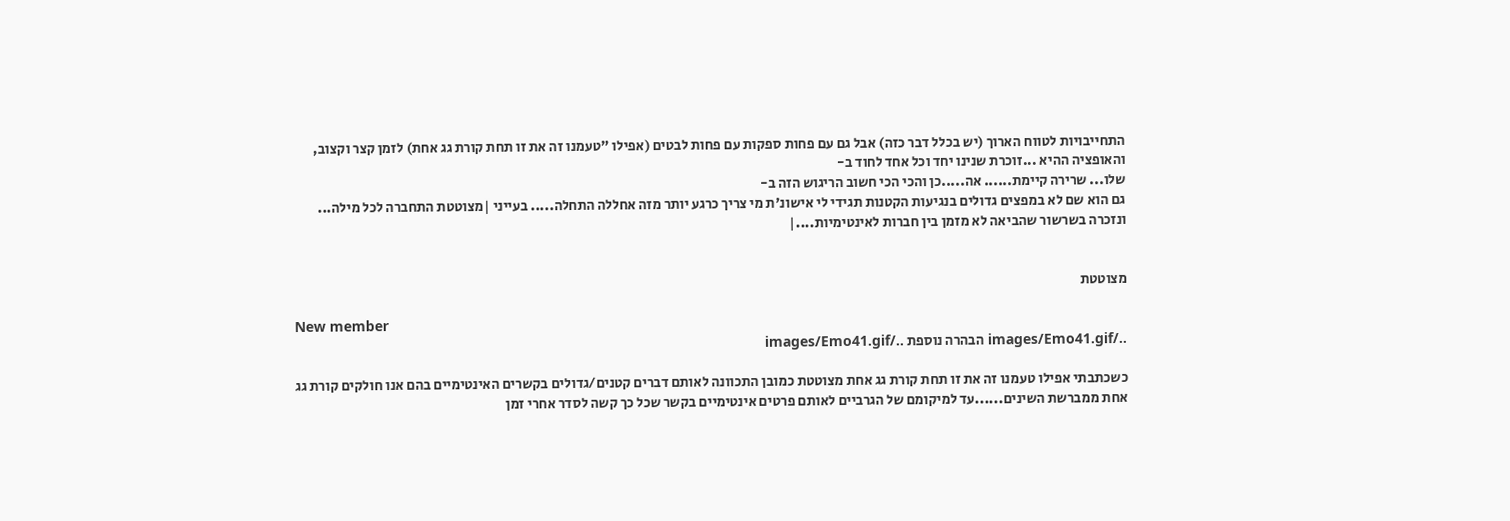התחייבויות לטווח הארוך (יש בכלל דבר כזה) אבל גם עם פחות ספקות עם פחות לבטים (אפילו "טעמנו זה את זו תחת קורת גג אחת) לזמן קצר וקצוב, והאופציה ההיא ...זוכרת שנינו יחד וכל אחד לחוד ב-
שלו... שרירה קיימת...... אה.....כן והכי הכי חשוב הריגוש הזה ב-
גם הוא שם לא במפצים גדולים בנגיעות הקטנות תגידי לי אישונ'ת מי צריך כרגע יותר מזה אחללה התחלה..... בעייני |מצוטטת התחברה לכל מילה... ונזכרה בשרשור שהביאה לא מזמן בין חברות לאינטימיות....|


מצוטטת

New member
../images/Emo41.gif הבהרה נוספת ../images/Emo41.gif

כשכתבתי אפילו טעמנו זה את זו תחת קורת גג אחת מצוטטת כמובן התכוונה לאותם דברים קטנים/גדולים בקשרים האינטימיים בהם אנו חולקים קורת גג אחת ממברשת השינים......עד למיקומם של הגרביים לאותם פרטים אינטימיים בקשר שכל כך קשה לסדר אחרי זמן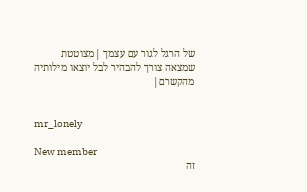של הרגל לגור עם עצמך |מצוטטת שמצאה צורך להבהיר לבל יוצאו מילותיה מהקשרם|


mr_lonely

New member
זה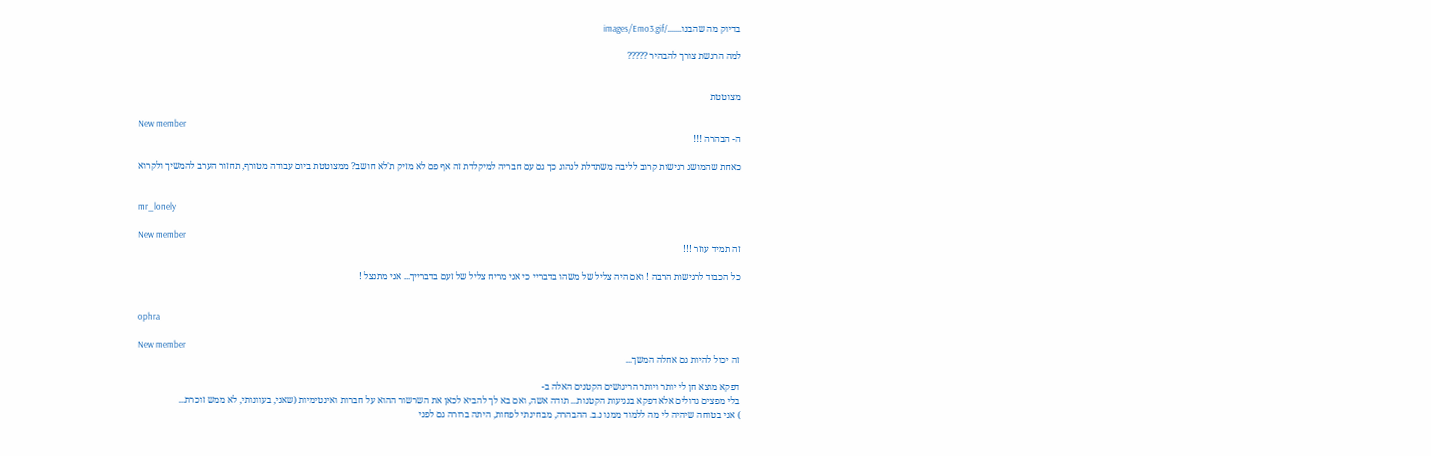בדיוק מה שהבנו......./images/Emo3.gif

למה הרגשת צורך להבהיר ?????


מצוטטת

New member
ה- הבהרה !!!

כאחת שהמושג רגישות קרוב לליבה משתדלת לנהוג כך גם עם חבריה למיקלדת זה אף פם לא מזיק ת'לא חושב? ממצוטטת ביום עבודה מטורף, תחזור הערב להמשיך ולקרוא


mr_lonely

New member
זה תמיד עוזר !!!

כל הכבוד לרגישות הרבה ! ואם היה צליל של משהו בדבריי כי אני מריח צליל של זעם בדברייך... אני מתנצל !


ophra

New member
זה יכול להיות גם אחלה המשך...

דפקא מוצא חן לי יותר ויותר הריגושים הקטנים האלה ב-
בלי מפצים גדולים אלא דפקא בנגיעות הקטנות... תודה אשה, ואם בא לך להביא לכאן את השרשור ההוא על חברות ואינטימיות (שאני, בעוונותי, לא ממש זוכרת...
) אני בטוחה שיהיה לי מה ללמוד ממנו נ.ב. ההבהרה, מבחינתי לפחות, היתה ברורה גם לפני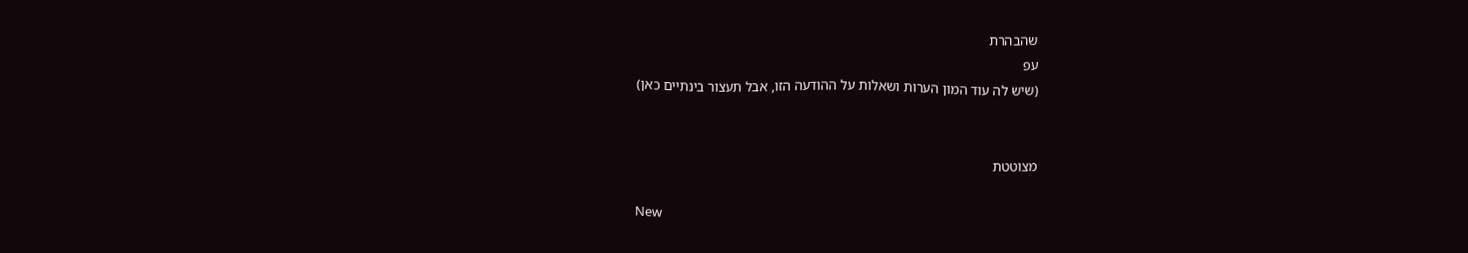שהבהרת
עפ
(שיש לה עוד המון הערות ושאלות על ההודעה הזו, אבל תעצור בינתיים כאן)


מצוטטת

New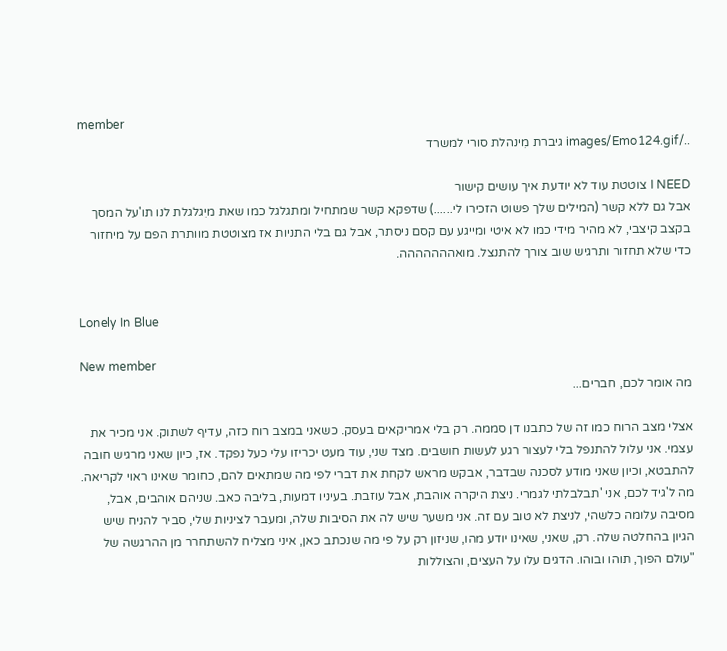member
../images/Emo124.gif גיברת מִינהלת סורי למשרד

I NEED צוטטת עוד לא יודעת איך עושים קישור
אבל גם ללא קשר (המילים שלך פשוט הזכירו לי......) שדפקא קשר שמתחיל ומתגלגל כמו שאת מיִגלגלת לנו תו'על המסך בקצב קיצבי, לא מהיר מידי כמו לא איטי ומייגע עם קסם ניסתר, אבל גם בלי התניות אז מצוטטת מוותרת הפם על מיחזור כדי שלא תחזור ותרגיש שוב צורך להתנצל. מואההההההה.


Lonely In Blue

New member
מה אומר לכם, חברים...

אצלי מצב הרוח כמו זה של כתבנו דן סממה. רק בלי אמריקאים בעסק. כשאני במצב רוח כזה, עדיף לשתוק. אני מכיר את עצמי. אני עלול להתנפל בלי לעצור רגע לעשות חושבים. מצד שני, עוד מעט יכריזו עלי כעל נפקד. אז, כיון שאני מרגיש חובה להתבטא, וכיון שאני מודע לסכנה שבדבר, אבקש מראש לקחת את דברי לפי מה שמתאים להם, כחומר שאינו ראוי לקריאה. מה ל'גיד לכם, אני 'תבלבלתי לגמרי. ניצת היקרה אוהבת, אבל עוזבת. בעיניו דמעות, בליבה כאב. שניהם אוהבים, אבל, מסיבה עלומה כלשהי, לניצת לא טוב עם זה. אני משער שיש לה את הסיבות שלה, ומעבר לציניות שלי, סביר להניח שיש הגיון בהחלטה שלה. רק, שאני, שאינו יודע מהו, שניזון רק על פי מה שנכתב כאן, איני מצליח להשתחרר מן ההרגשה של "עולם הפוך, תוהו ובוהו. הדגים עלו על העצים, והצוללות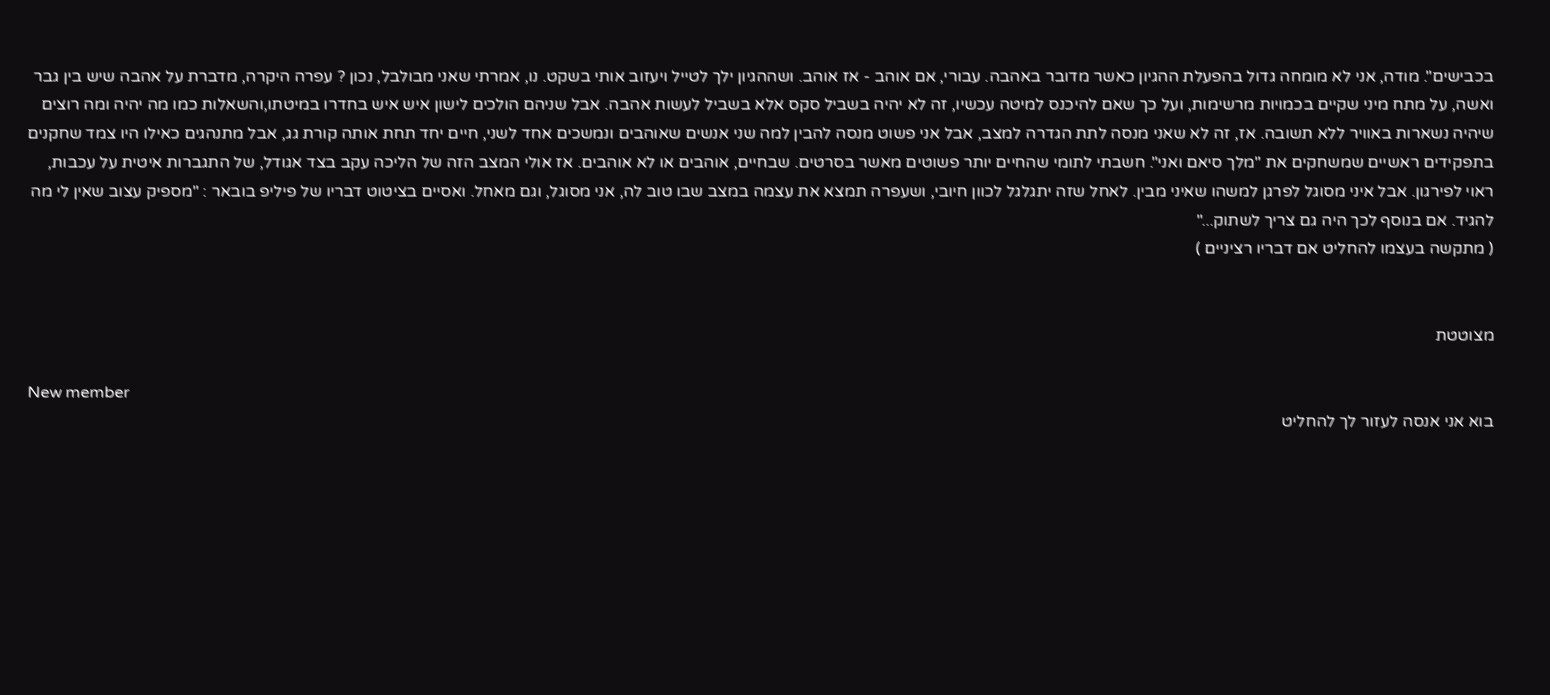בכבישים". מודה, אני לא מומחה גדול בהפעלת ההגיון כאשר מדובר באהבה. עבורי, אם אוהב - אז אוהב. ושההגיון ילך לטייל ויעזוב אותי בשקט. נו, אמרתי שאני מבולבל, נכון ? עפרה היקרה, מדברת על אהבה שיש בין גבר ואשה, על מתח מיני שקיים בכמויות מרשימות, ועל כך שאם להיכנס למיטה עכשיו, זה לא יהיה בשביל סקס אלא בשביל לעשות אהבה. אבל שניהם הולכים לישון איש איש בחדרו במיטתו,והשאלות כמו מה יהיה ומה רוצים שיהיה נשארות באוויר ללא תשובה. אז, זה לא שאני מנסה לתת הגדרה למצב, אבל אני פשוט מנסה להבין למה שני אנשים שאוהבים ונמשכים אחד לשני, חיים יחד תחת אותה קורת גג, אבל מתנהגים כאילו היו צמד שחקנים בתפקידים ראשיים שמשחקים את "מלך סיאם ואני". חשבתי לתומי שהחיים יותר פשוטים מאשר בסרטים. שבחיים, אוהבים או לא אוהבים. אז אולי המצב הזה של הליכה עקב בצד אגודל, של התגברות איטית על עכבות, ראוי לפירגון. אבל איני מסוגל לפרגן למשהו שאיני מבין. לאחל שזה יתגלגל לכוון חיובי, ושעפרה תמצא את עצמה במצב שבו טוב לה, אני מסוגל, וגם מאחל. ואסיים בציטוט דבריו של פיליפ בובאר : "מספיק עצוב שאין לי מה להגיד. אם בנוסף לכך היה גם צריך לשתוק..."
( מתקשה בעצמו להחליט אם דבריו רציניים )


מצוטטת

New member
בוא אני אנסה לעזור לך להחליט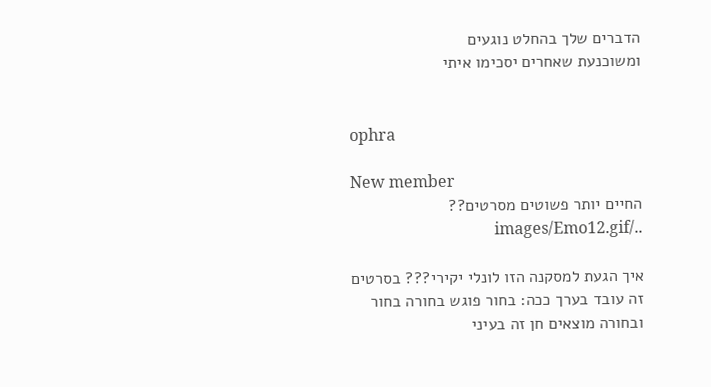הדברים שלך בהחלט נוגעים
ומשוכנעת שאחרים יסכימו איתי


ophra

New member
החיים יותר פשוטים מסרטים?? ../images/Emo12.gif

איך הגעת למסקנה הזו לונלי יקירי??? בסרטים זה עובד בערך ככה: בחור פוגש בחורה בחור ובחורה מוצאים חן זה בעיני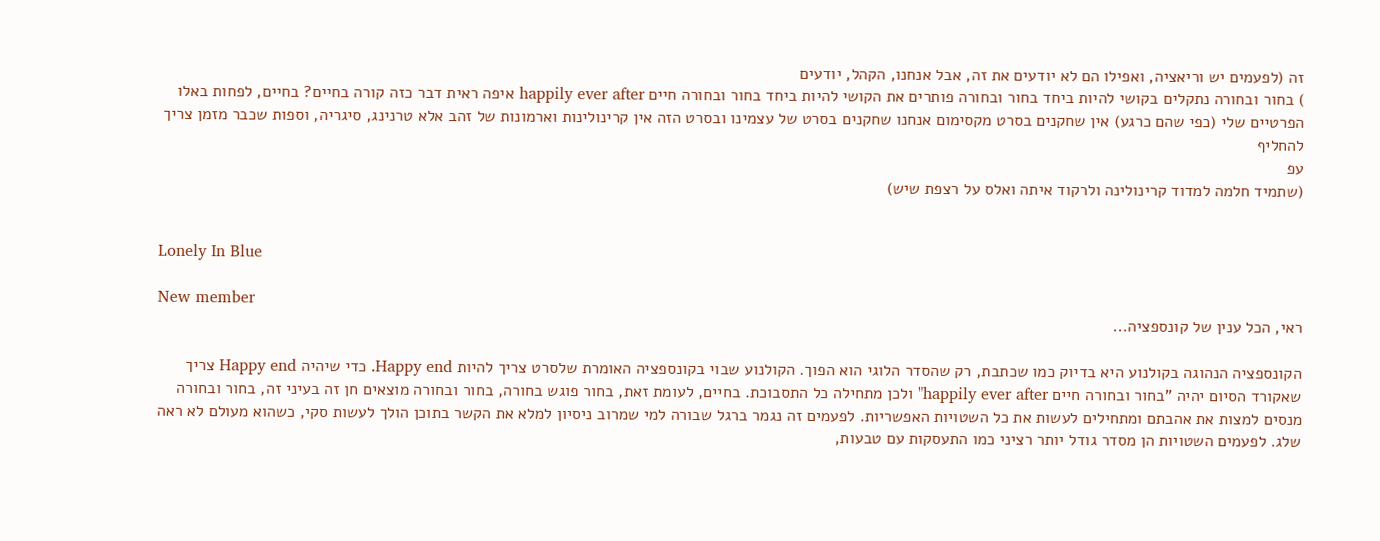זה (לפעמים יש וריאציה, ואפילו הם לא יודעים את זה, אבל אנחנו, הקהל, יודעים
) בחור ובחורה נתקלים בקושי להיות ביחד בחור ובחורה פותרים את הקושי להיות ביחד בחור ובחורה חיים happily ever after איפה ראית דבר כזה קורה בחיים? בחיים, לפחות באלו הפרטיים שלי (כפי שהם כרגע) אין שחקנים בסרט מקסימום אנחנו שחקנים בסרט של עצמינו ובסרט הזה אין קרינולינות וארמונות של זהב אלא טרנינג, סיגריה, וספות שכבר מזמן צריך להחליף
עפ
(שתמיד חלמה למדוד קרינולינה ולרקוד איתה ואלס על רצפת שיש)


Lonely In Blue

New member
ראי, הכל ענין של קונספציה...

הקונספציה הנהוגה בקולנוע היא בדיוק כמו שכתבת, רק שהסדר הלוגי הוא הפוך. הקולנוע שבוי בקונספציה האומרת שלסרט צריך להיות Happy end. כדי שיהיה Happy end צריך שאקורד הסיום יהיה "בחור ובחורה חיים happily ever after" ולכן מתחילה כל התסבוכת. בחיים, לעומת זאת, בחור פוגש בחורה, בחור ובחורה מוצאים חן זה בעיני זה, בחור ובחורה מנסים למצות את אהבתם ומתחילים לעשות את כל השטויות האפשריות. לפעמים זה נגמר ברגל שבורה למי שמרוב ניסיון למלא את הקשר בתוכן הולך לעשות סקי, כשהוא מעולם לא ראה שלג. לפעמים השטויות הן מסדר גודל יותר רציני כמו התעסקות עם טבעות,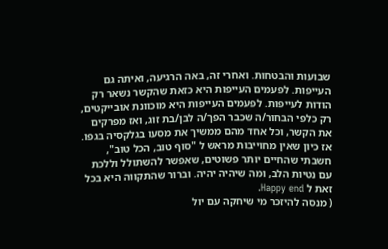שבועות והבטחות. ואחרי זה, באה הרגיעה, ואיתה גם העייפות. לפעמים העייפות היא כזאת שהקשר נשאר רק הודות לעייפות. לפעמים העייפות היא מוכוונת אובייקטים, רק כלפי הבחור/ה שכבר הפך/ה לבן/בת זוג, ואז מפרקים את הקשר, וכל אחד מהם ממשיך את מסעו בגלקסיה בגפו. אז כיון שאין מחוייבות מראש ל "סוף טוב, הכל טוב", חשבתי שהחיים יותר פשוטים, שאפשר להשתולל וללכת עם נטיות הלב, ומה שיהיה יהיה. וברור שהתקווה היא בכל זאת ל Happy end.
( מנסה להיזכר מי שיחקה עם יול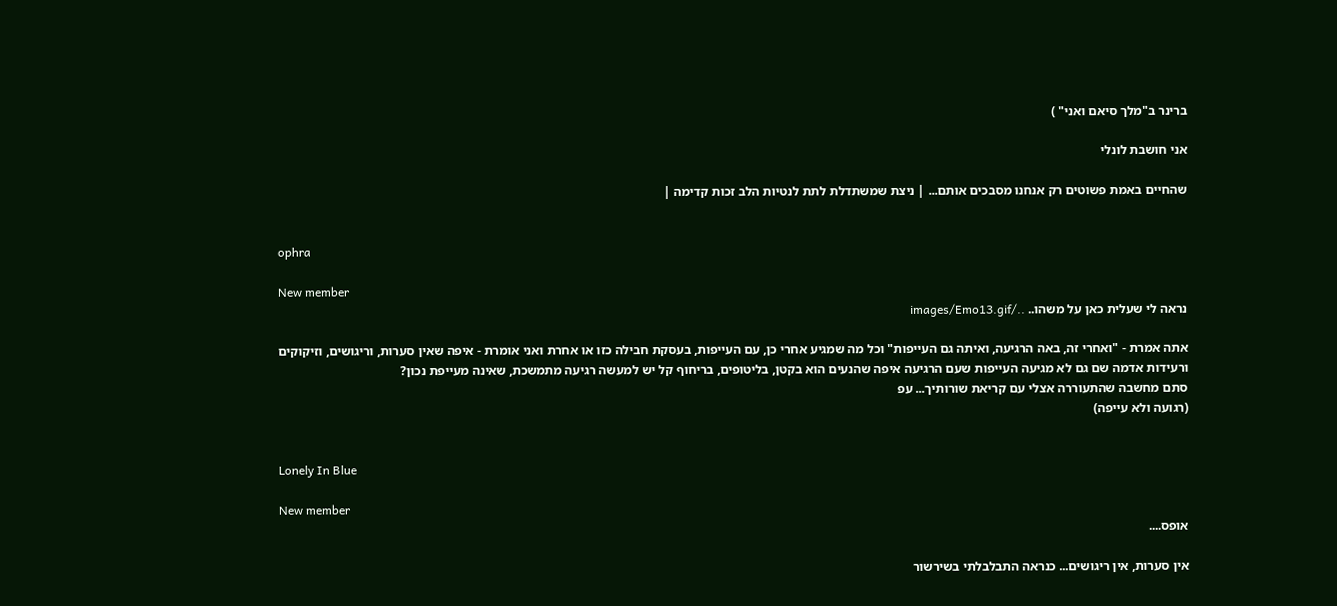ברינר ב"מלך סיאם ואני" )

אני חושבת לונלי

שהחיים באמת פשוטים רק אנחנו מסבכים אותם... | ניצת שמשתדלת לתת לנטיות הלב זכות קדימה |


ophra

New member
נראה לי שעלית כאן על משהו.. ../images/Emo13.gif

אתה אמרת - "ואחרי זה, באה הרגיעה, ואיתה גם העייפות" וכל מה שמגיע אחרי כן, עם העייפות, בעסקת חבילה כזו או אחרת ואני אומרת - איפה שאין סערות, וריגושים, וזיקוקים ורעידות אדמה שם גם לא מגיעה העייפות שעם הרגיעה איפה שהנעים הוא בקטן, בליטופים, בריחוף קל יש למעשה רגיעה מתמשכת, שאינה מעייפת נכון?
סתם מחשבה שהתעוררה אצלי עם קריאת שורותיך... עפ
(רגועה ולא עייפה)


Lonely In Blue

New member
אופס....

אין סערות, אין ריגושים... כנראה התבלבלתי בשירשור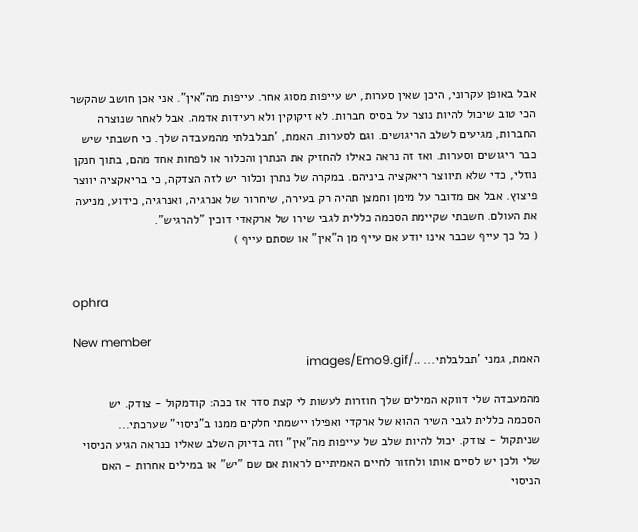אבל באופן עקרוני, היכן שאין סערות, יש עייפות מסוג אחר. עייפות מה"אין". אני אכן חושב שהקשר הכי טוב שיכול להיות נוצר על בסיס חברות. לא זיקוקין ולא רעידות אדמה. אבל לאחר שנוצרה החברות, מגיעים לשלב הריגושים. וגם לסערות. האמת, 'תבלבלתי מהמעבדה שלך. כי חשבתי שיש כבר ריגושים וסערות. ואז זה נראה כאילו להחזיק את הנתרן והכלור או לפחות אחד מהם, בתוך חנקן נוזלי, כדי שלא תיווצר ריאקציה ביניהם. במקרה של נתרן וכלור יש לזה הצדקה, כי בריאקציה יווצר פיצוץ. אבל אם מדובר על מימן וחמצן תהיה רק בעירה, שיחרור של אנרגיה, ואנרגיה, כידוע, מניעה את העולם. חשבתי שקיימת הסכמה כללית לגבי שירו של ארקאדי דוכין "להרגיש".
( כל כך עייף שכבר אינו יודע אם עייף מן ה"אין" או שסתם עייף )


ophra

New member
האמת, גמני 'תבלבלתי... ../images/Emo9.gif

מהמעבדה שלי דווקא המילים שלך חוזרות לעשות לי קצת סדר אז ככה: קודמקול - צודק. יש הסכמה כללית לגבי השיר ההוא של ארקדי ואפילו יישמתי חלקים ממנו ב"ניסוי" שערכתי...
שניתקול - צודק. יכול להיות שלב של עייפות מה"אין" וזה בדיוק השלב שאליו כנראה הגיע הניסוי שלי ולכן יש לסיים אותו ולחזור לחיים האמיתיים לראות אם שם "יש" או במילים אחרות - האם הניסוי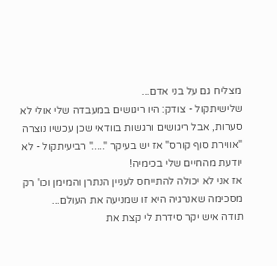מצליח גם על בני אדם...
שלישיתקול - צודק: היו ריגושים במעבדה שלי אולי לא סערות, אבל ריגושים ורגשות בוודאי שכן עכשיו נוצרה "אווירת סוף קורס" אז יש בעיקר "....." רביעיתקול - לא יודעת מהחיים שלי בכימיה!
אז אני לא יכולה להתייחס לעניין הנתרן והמימן וכו' רק מסכימה שאנרגיה היא זו שמניעה את העולם...
תודה איש יקר סידרת לי קצת את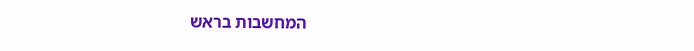המחשבות בראש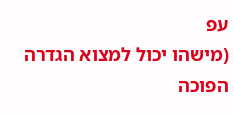עפ
(מישהו יכול למצוא הגדרה הפוכה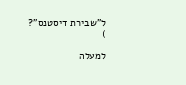ל"שבירת דיסטנס"?
)

למעלה